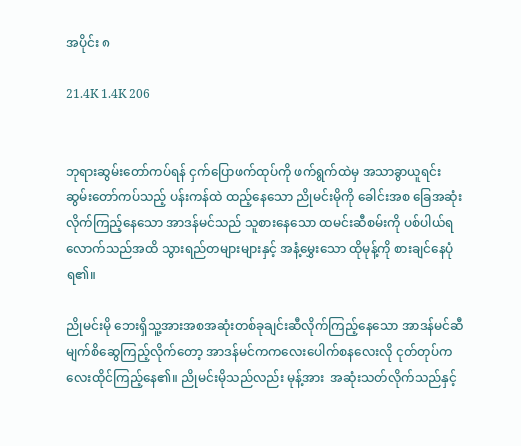အပိုင်း ၈

21.4K 1.4K 206


ဘုရားဆွမ်းတော်ကပ်ရန် ငှက်ပြောဖက်ထုပ်ကို ဖက်ရွက်ထဲမှ အသာခွာယူရင်း ဆွမ်းတော်ကပ်သည့် ပန်းကန်ထဲ ထည့်နေသော ညိုမင်းမိုကို ခေါင်းအစ ခြေအဆုံးလိုက်ကြည့်နေသော အာဒန်မင်သည် သူစားနေသော ထမင်းဆီစမ်းကို ပစ်ပါယ်ရလောက်သည်အထိ သွားရည်တများများနှင့် အနံ့မွှေးသော ထိုမုန့်ကို စားချင်နေပုံရ၏။

ညိုမင်းမို ဘေးရှိသူ့အားအစအဆုံးတစ်ခုချင်းဆီလိုက်ကြည့်နေသော အာဒန်မင်ဆီမျက်စိဆွေကြည့်လိုက်တော့ အာဒန်မင်ကကလေးပေါက်စနလေးလို ငုတ်တုပ်ကလေးထိုင်ကြည့်နေ၏။ ညိုမင်းမိုသည်လည်း မုန့်အား  အဆုံးသတ်လိုက်သည်နှင့်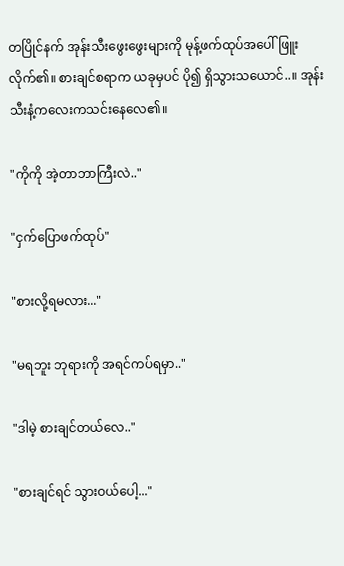တပြိုင်နက် အုန်းသီးဖွေးဖွေးများကို မုန့်ဖက်ထုပ်အပေါ် ဖြူးလိုက်၏။ စားချင်စရာက ယခုမှပင် ပို၍ ရှိသွားသယောင်..။ အုန်းသီးနံ့ကလေးကသင်းနေလေ၏။

"ကိုကို အဲ့တာဘာကြီးလဲ.."

"ငှက်ပြောဖက်ထုပ်"

"စားလို့ရမလား..."

"မရဘူး ဘုရားကို အရင်ကပ်ရမှာ.."

"ဒါမဲ့ စားချင်တယ်လေ.."

"စားချင်ရင် သွားဝယ်ပေါ့..."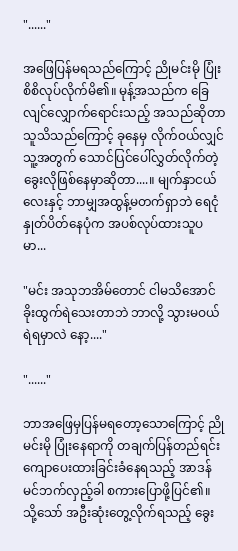"......"

အဖြေပြန်မရသည်ကြောင့် ညိုမင်းမို ပြုံးစိစိလုပ်လိုက်မိ၏။ မုန့်အသည်က ခြေလျင်လျှောက်ရောင်းသည့် အသည်ဆိုတာ သူသိသည်ကြောင့် ခုနေမှ လိုက်ဝယ်လျှင် သူ့အတွက် သောင်ပြင်ပေါ်လွှတ်လိုက်တဲ့ခွေးလိုဖြစ်နေမှာဆိုတာ....။ မျက်နှာငယ်လေးနှင့် ဘာမျှအထွန့်မတက်ရှာဘဲ ရေငုံနှုတ်ပိတ်နေပုံက အပစ်လုပ်ထားသူပမာ...

"မင်း အသုဘအိမ်တောင် ငါမသိအောင် ခိုးထွက်ရဲသေးတာဘဲ ဘာလို့ သွားမဝယ်ရဲရမှာလဲ နော့...."

"......"

ဘာအဖြေမှပြန်မရတော့သောကြောင့် ညိုမင်းမို ပြုံးနေရာကို တချက်ပြန်တည်ရင်း ကျောပေးထားခြင်းခံနေရသည့် အာဒန်မင်ဘက်လှည့်ခါ စကားပြောဖို့ပြင်၏။ သို့သော် အဦးဆုံးတွေ့လိုက်ရသည့် ခွေး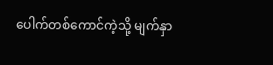ပေါက်တစ်ကောင်ကဲ့သို့ မျက်နှာ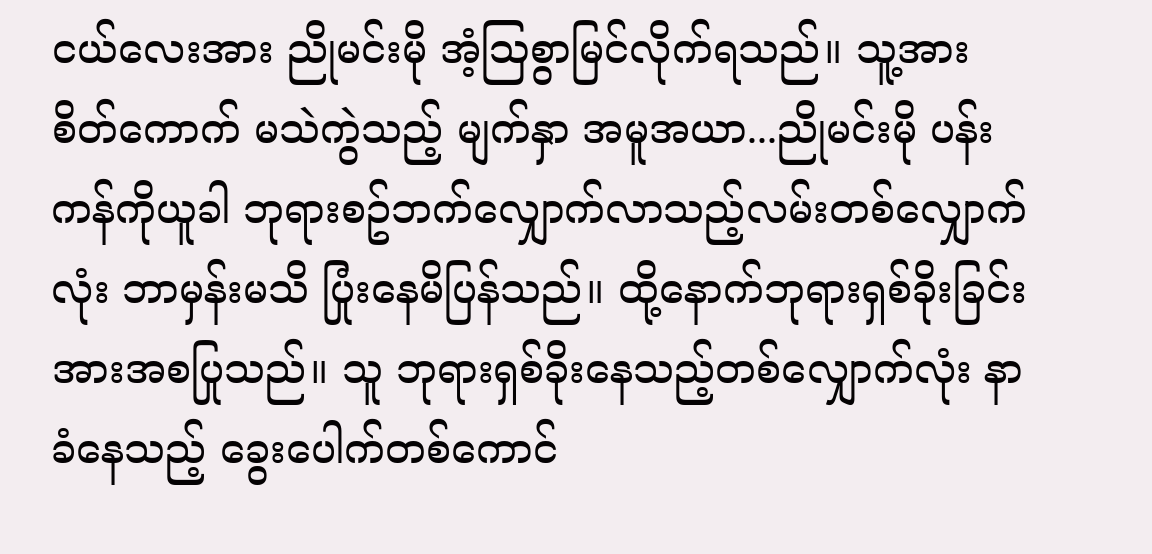ငယ်လေးအား ညိုမင်းမို အံ့ဩစွာမြင်လိုက်ရသည်။ သူ့အား စိတ်ကောက် မသဲကွဲသည့် မျက်နှာ အမူအယာ...ညိုမင်းမို ပန်းကန်ကိုယူခါ ဘုရားစဥ်ဘက်လျှောက်လာသည့်လမ်းတစ်လျှောက်လုံး ဘာမှန်းမသိ ပြုံးနေမိပြန်သည်။ ထို့နောက်ဘုရားရှစ်ခိုးခြင်းအားအစပြုသည်။ သူ ဘုရားရှစ်ခိုးနေသည့်တစ်လျှောက်လုံး နာခံနေသည့် ခွေးပေါက်တစ်ကောင်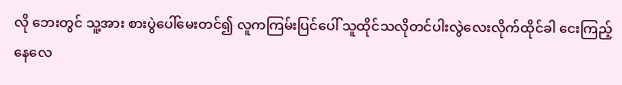လို ဘေးတွင် သူ့အား စားပွဲပေါ်မေးတင်၍ လူကကြမ်းပြင်ပေါ် သူထိုင်သလိုတင်ပါးလွဲလေးလိုက်ထိုင်ခါ ငေးကြည့်နေလေ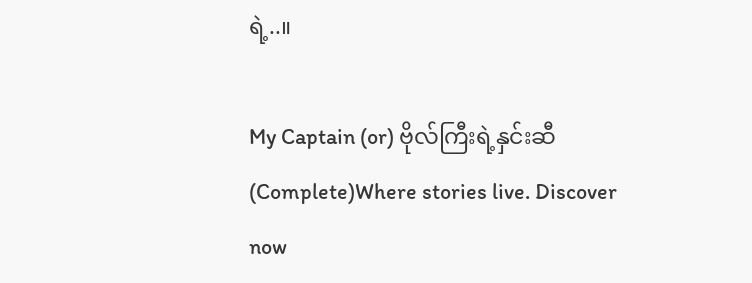ရဲ့..။

My Captain (or) ဗိုလ်ကြီးရဲ့နှင်းဆီ(Complete)Where stories live. Discover now